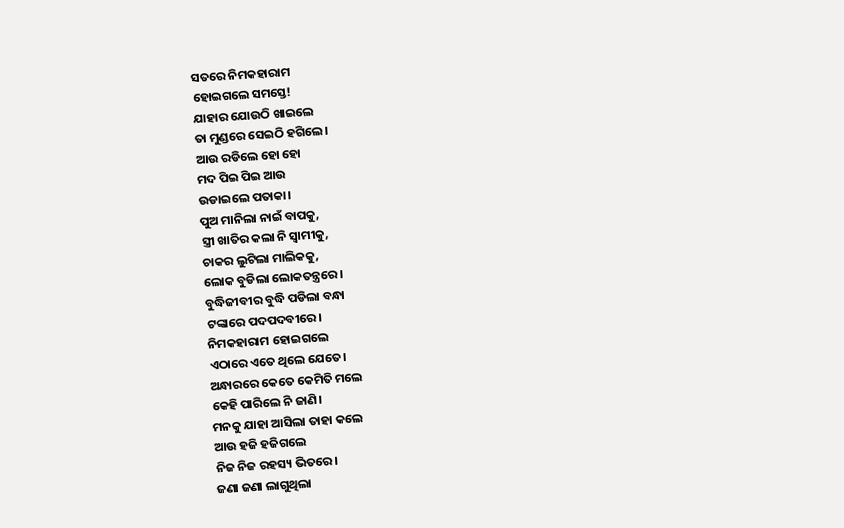ସତରେ ନିମକହାରାମ
ହୋଇଗଲେ ସମସ୍ତେ!
ଯାହାର ଯୋଉଠି ଖାଇଲେ
ତା ମୁଣ୍ଡରେ ସେଇଠି ହଗିଲେ।
ଆଉ ରଡିଲେ ହୋ ହୋ
ମଦ ପିଇ ପିଇ ଆଉ
ଉଡାଇଲେ ପତାକା।
ପୁଅ ମାନିଲା ନାଇଁ ବାପକୁ,
ସ୍ତ୍ରୀ ଖାତିର କଲା ନି ସ୍ୱାମୀକୁ,
ଚାକର ଲୁଟିଲା ମାଲିକକୁ,
ଲୋକ ବୁଡିଲା ଲୋକତନ୍ତ୍ରରେ।
ବୁଦ୍ଧିଜୀବୀର ବୁଦ୍ଧି ପଡିଲା ବନ୍ଧା
ଟଙ୍କାରେ ପଦପଦବୀରେ।
ନିମକହାରାମ ହୋଇଗଲେ
ଏଠାରେ ଏତେ ଥିଲେ ଯେତେ।
ଅନ୍ଧାରରେ କେତେ କେମିତି ମଲେ
କେହି ପାରିଲେ ନି ଜାଣି।
ମନକୁ ଯାହା ଆସିଲା ତାହା କଲେ
ଆଉ ହଜି ହଜିଗଲେ
ନିଜ ନିଜ ରହସ୍ୟ ଭିତରେ।
ଜଣା ଜଣା ଲାଗୁଥିଲା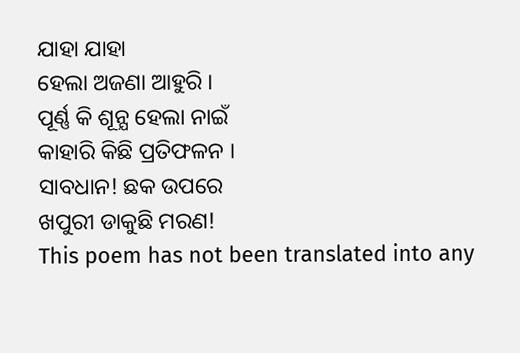ଯାହା ଯାହା
ହେଲା ଅଜଣା ଆହୁରି ।
ପୂର୍ଣ୍ଣ କି ଶୂନ୍ଯ ହେଲା ନାଇଁ
କାହାରି କିଛି ପ୍ରତିଫଳନ ।
ସାବଧାନ! ଛକ ଉପରେ
ଖପୁରୀ ଡାକୁଛି ମରଣ!
This poem has not been translated into any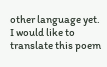other language yet.
I would like to translate this poem